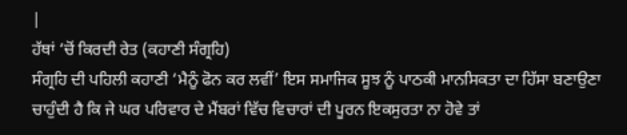|
ਹੱਥਾਂ ‘ਚੋਂ ਕਿਰਦੀ ਰੇਤ (ਕਹਾਣੀ ਸੰਗ੍ਰਹਿ)
ਸੰਗ੍ਰਹਿ ਦੀ ਪਹਿਲੀ ਕਹਾਣੀ ‘ਮੈਨੂੰ ਫੋਨ ਕਰ ਲਵੀਂ’ ਇਸ ਸਮਾਜਿਕ ਸੂਝ ਨੂੰ ਪਾਠਕੀ ਮਾਨਸਿਕਤਾ ਦਾ ਹਿੱਸਾ ਬਣਾਉਣਾ ਚਾਹੁੰਦੀ ਹੈ ਕਿ ਜੇ ਘਰ ਪਰਿਵਾਰ ਦੇ ਮੈਂਬਰਾਂ ਵਿੱਚ ਵਿਚਾਰਾਂ ਦੀ ਪੂਰਨ ਇਕਸੁਰਤਾ ਨਾ ਹੋਵੇ ਤਾਂ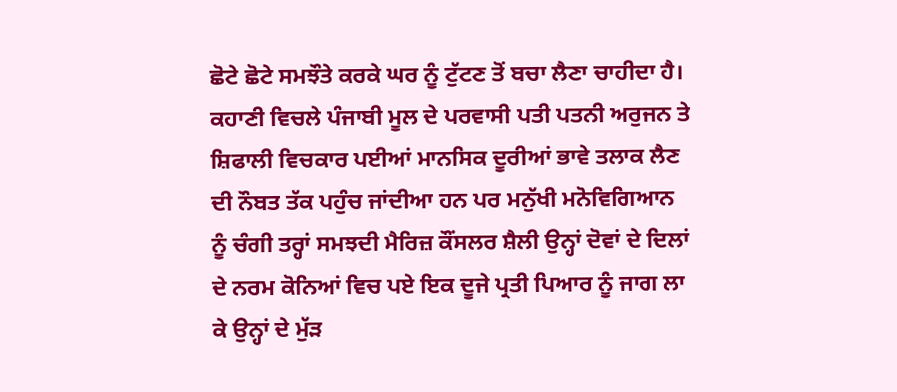ਛੋਟੇ ਛੋਟੇ ਸਮਝੌਤੇ ਕਰਕੇ ਘਰ ਨੂੰ ਟੁੱਟਣ ਤੋਂ ਬਚਾ ਲੈਣਾ ਚਾਹੀਦਾ ਹੈ। ਕਹਾਣੀ ਵਿਚਲੇ ਪੰਜਾਬੀ ਮੂਲ ਦੇ ਪਰਵਾਸੀ ਪਤੀ ਪਤਨੀ ਅਰੁਜਨ ਤੇ ਸ਼ਿਫਾਲੀ ਵਿਚਕਾਰ ਪਈਆਂ ਮਾਨਸਿਕ ਦੂਰੀਆਂ ਭਾਵੇ ਤਲਾਕ ਲੈਣ ਦੀ ਨੌਬਤ ਤੱਕ ਪਹੁੰਚ ਜਾਂਦੀਆ ਹਨ ਪਰ ਮਨੁੱਖੀ ਮਨੋਵਿਗਿਆਨ ਨੂੰ ਚੰਗੀ ਤਰ੍ਹਾਂ ਸਮਝਦੀ ਮੈਰਿਜ਼ ਕੌਂਸਲਰ ਸ਼ੈਲੀ ਉਨ੍ਹਾਂ ਦੋਵਾਂ ਦੇ ਦਿਲਾਂ ਦੇ ਨਰਮ ਕੋਨਿਆਂ ਵਿਚ ਪਏ ਇਕ ਦੂਜੇ ਪ੍ਰਤੀ ਪਿਆਰ ਨੂੰ ਜਾਗ ਲਾ ਕੇ ਉਨ੍ਹਾਂ ਦੇ ਮੁੱੜ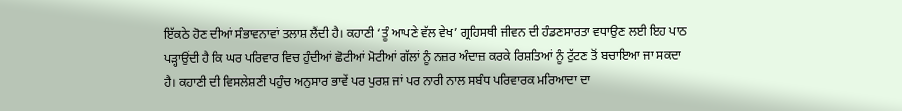ਇੱਕਠੇ ਹੋਣ ਦੀਆਂ ਸੰਭਾਵਨਾਵਾਂ ਤਲਾਸ਼ ਲੈਂਦੀ ਹੈ। ਕਹਾਣੀ ‘ਤੂੰ ਆਪਣੇ ਵੱਲ ਵੇਖ’ ਗ੍ਰਹਿਸਥੀ ਜੀਵਨ ਦੀ ਹੰਡਣਸਾਰਤਾ ਵਧਾਉਣ ਲਈ ਇਹ ਪਾਠ ਪੜ੍ਹਾਉਂਦੀ ਹੈ ਕਿ ਘਰ ਪਰਿਵਾਰ ਵਿਚ ਹੁੰਦੀਆਂ ਛੋਟੀਆਂ ਮੋਟੀਆਂ ਗੱਲਾਂ ਨੂੰ ਨਜ਼ਰ ਅੰਦਾਜ਼ ਕਰਕੇ ਰਿਸ਼ਤਿਆਂ ਨੂੰ ਟੁੱਟਣ ਤੋਂ ਬਚਾਇਆ ਜਾ ਸਕਦਾ ਹੈ। ਕਹਾਣੀ ਦੀ ਵਿਸਲੇਸ਼ਣੀ ਪਹੁੰਚ ਅਨੁਸਾਰ ਭਾਵੇਂ ਪਰ ਪੁਰਸ਼ ਜਾਂ ਪਰ ਨਾਰੀ ਨਾਲ ਸਬੰਧ ਪਰਿਵਾਰਕ ਮਰਿਆਦਾ ਦਾ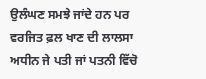ਉਲੰਘਣ ਸਮਝੇ ਜਾਂਦੇ ਹਨ ਪਰ ਵਰਜਿਤ ਫ਼ਲ ਖਾਣ ਦੀ ਲਾਲਸਾ ਅਧੀਨ ਜੇ ਪਤੀ ਜਾਂ ਪਤਨੀ ਵਿੱਚੋ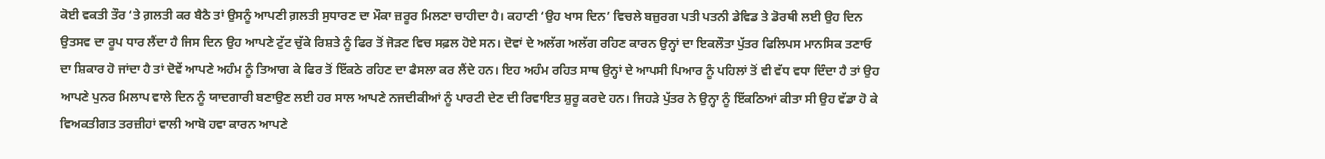ਕੋਈ ਵਕਤੀ ਤੌਰ ‘ਤੇ ਗ਼ਲਤੀ ਕਰ ਬੈਠੈ ਤਾਂ ਉਸਨੂੰ ਆਪਣੀ ਗ਼ਲਤੀ ਸੁਧਾਰਣ ਦਾ ਮੌਕਾ ਜ਼ਰੂਰ ਮਿਲਣਾ ਚਾਹੀਦਾ ਹੈ। ਕਹਾਣੀ ‘ਉਹ ਖਾਸ ਦਿਨ’ ਵਿਚਲੇ ਬਜ਼ੁਰਗ ਪਤੀ ਪਤਨੀ ਡੇਵਿਡ ਤੇ ਡੋਰਥੀ ਲਈ ਉਹ ਦਿਨ ਉਤਸਵ ਦਾ ਰੂਪ ਧਾਰ ਲੈਂਦਾ ਹੈ ਜਿਸ ਦਿਨ ਉਹ ਆਪਣੇ ਟੁੱਟ ਚੁੱਕੇ ਰਿਸ਼ਤੇ ਨੂੰ ਫਿਰ ਤੋਂ ਜੋੜਣ ਵਿਚ ਸਫ਼ਲ ਹੋਏ ਸਨ। ਦੋਵਾਂ ਦੇ ਅਲੱਗ ਅਲੱਗ ਰਹਿਣ ਕਾਰਨ ਉਨ੍ਹਾਂ ਦਾ ਇਕਲੌਤਾ ਪੁੱਤਰ ਫਿਲਿਪਸ ਮਾਨਸਿਕ ਤਣਾਓ ਦਾ ਸ਼ਿਕਾਰ ਹੋ ਜਾਂਦਾ ਹੈ ਤਾਂ ਦੋਵੇਂ ਆਪਣੇ ਅਹੰਮ ਨੂੰ ਤਿਆਗ ਕੇ ਫਿਰ ਤੋਂ ਇੱਕਠੇ ਰਹਿਣ ਦਾ ਫੈਸਲਾ ਕਰ ਲੈਂਦੇ ਹਨ। ਇਹ ਅਹੰਮ ਰਹਿਤ ਸਾਥ ਉਨ੍ਹਾਂ ਦੇ ਆਪਸੀ ਪਿਆਰ ਨੂੰ ਪਹਿਲਾਂ ਤੋਂ ਵੀ ਵੱਧ ਵਧਾ ਦਿੰਦਾ ਹੈ ਤਾਂ ਉਹ ਆਪਣੇ ਪੁਨਰ ਮਿਲਾਪ ਵਾਲੇ ਦਿਨ ਨੂੰ ਯਾਦਗਾਰੀ ਬਣਾਉਣ ਲਈ ਹਰ ਸਾਲ ਆਪਣੇ ਨਜਦੀਕੀਆਂ ਨੂੰ ਪਾਰਟੀ ਦੇਣ ਦੀ ਰਿਵਾਇਤ ਸ਼ੁਰੂ ਕਰਦੇ ਹਨ। ਜਿਹੜੇ ਪੁੱਤਰ ਨੇ ਉਨ੍ਹਾ ਨੂੰ ਇੱਕਠਿਆਂ ਕੀਤਾ ਸੀ ਉਹ ਵੱਡਾ ਹੋ ਕੇ ਵਿਅਕਤੀਗਤ ਤਰਜ਼ੀਹਾਂ ਵਾਲੀ ਆਬੋ ਹਵਾ ਕਾਰਨ ਆਪਣੇ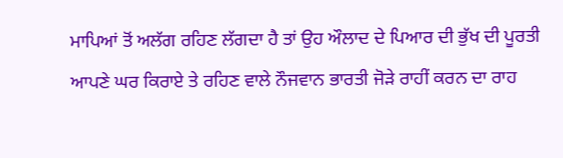ਮਾਪਿਆਂ ਤੋਂ ਅਲੱਗ ਰਹਿਣ ਲੱਗਦਾ ਹੈ ਤਾਂ ਉਹ ਔਲਾਦ ਦੇ ਪਿਆਰ ਦੀ ਭੁੱਖ ਦੀ ਪੂਰਤੀ ਆਪਣੇ ਘਰ ਕਿਰਾਏ ਤੇ ਰਹਿਣ ਵਾਲੇ ਨੌਜਵਾਨ ਭਾਰਤੀ ਜੋੜੇ ਰਾਹੀਂ ਕਰਨ ਦਾ ਰਾਹ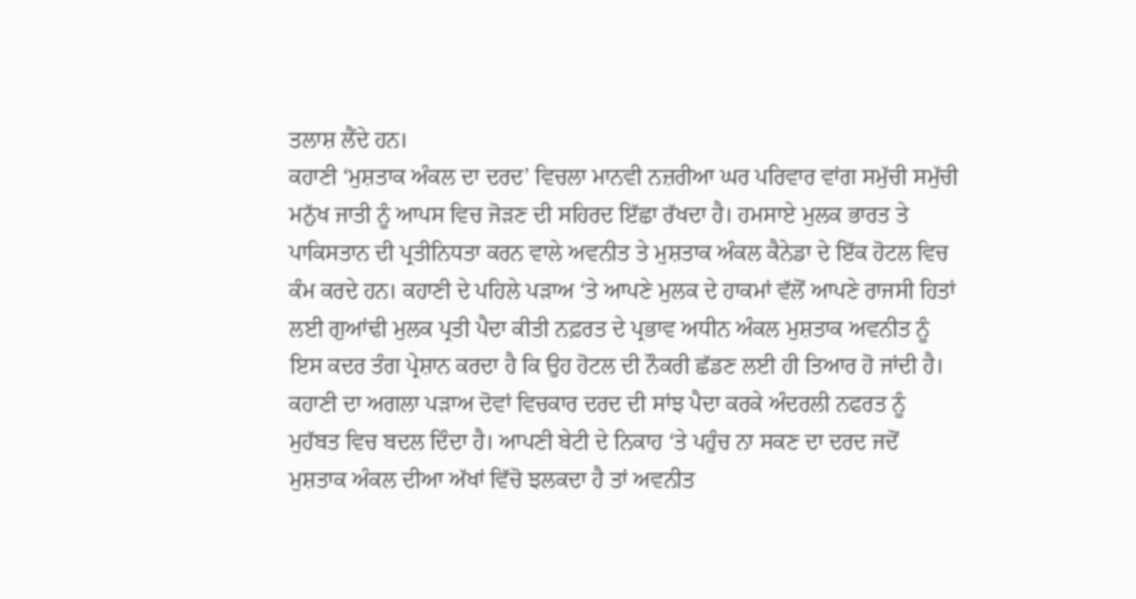ਤਲਾਸ਼ ਲੈਂਦੇ ਹਨ।
ਕਹਾਣੀ ‘ਮੁਸ਼ਤਾਕ ਅੰਕਲ ਦਾ ਦਰਦ’ ਵਿਚਲਾ ਮਾਨਵੀ ਨਜ਼ਰੀਆ ਘਰ ਪਰਿਵਾਰ ਵਾਂਗ ਸਮੁੱਚੀ ਸਮੁੱਚੀ ਮਨੁੱਖ ਜਾਤੀ ਨੂੰ ਆਪਸ ਵਿਚ ਜੋੜਣ ਦੀ ਸਹਿਰਦ ਇੱਛਾ ਰੱਖਦਾ ਹੈ। ਹਮਸਾਏ ਮੁਲਕ ਭਾਰਤ ਤੇ ਪਾਕਿਸਤਾਨ ਦੀ ਪ੍ਰਤੀਨਿਧਤਾ ਕਰਨ ਵਾਲੇ ਅਵਨੀਤ ਤੇ ਮੁਸ਼ਤਾਕ ਅੰਕਲ ਕੈਨੇਡਾ ਦੇ ਇੱਕ ਹੋਟਲ ਵਿਚ ਕੰਮ ਕਰਦੇ ਹਨ। ਕਹਾਣੀ ਦੇ ਪਹਿਲੇ ਪੜਾਅ ‘ਤੇ ਆਪਣੇ ਮੁਲਕ ਦੇ ਹਾਕਮਾਂ ਵੱਲੋਂ ਆਪਣੇ ਰਾਜਸੀ ਹਿਤਾਂ ਲਈ ਗੁਆਂਢੀ ਮੁਲਕ ਪ੍ਰਤੀ ਪੈਦਾ ਕੀਤੀ ਨਫ਼ਰਤ ਦੇ ਪ੍ਰਭਾਵ ਅਧੀਨ ਅੰਕਲ ਮੁਸ਼ਤਾਕ ਅਵਨੀਤ ਨੂੰ ਇਸ ਕਦਰ ਤੰਗ ਪ੍ਰੇਸ਼ਾਨ ਕਰਦਾ ਹੈ ਕਿ ਉਹ ਹੋਟਲ ਦੀ ਨੌਕਰੀ ਛੱਡਣ ਲਈ ਹੀ ਤਿਆਰ ਹੋ ਜਾਂਦੀ ਹੈ। ਕਹਾਣੀ ਦਾ ਅਗਲਾ ਪੜਾਅ ਦੋਵਾਂ ਵਿਚਕਾਰ ਦਰਦ ਦੀ ਸਾਂਝ ਪੈਦਾ ਕਰਕੇ ਅੰਦਰਲੀ ਨਫਰਤ ਨੂੰ ਮੁਹੱਬਤ ਵਿਚ ਬਦਲ ਦਿੰਦਾ ਹੈ। ਆਪਣੀ ਬੇਟੀ ਦੇ ਨਿਕਾਹ ‘ਤੇ ਪਹੁੰਚ ਨਾ ਸਕਣ ਦਾ ਦਰਦ ਜਦੋਂ ਮੁਸ਼ਤਾਕ ਅੰਕਲ ਦੀਆ ਅੱਖਾਂ ਵਿੱਚੋ ਝਲਕਦਾ ਹੈ ਤਾਂ ਅਵਨੀਤ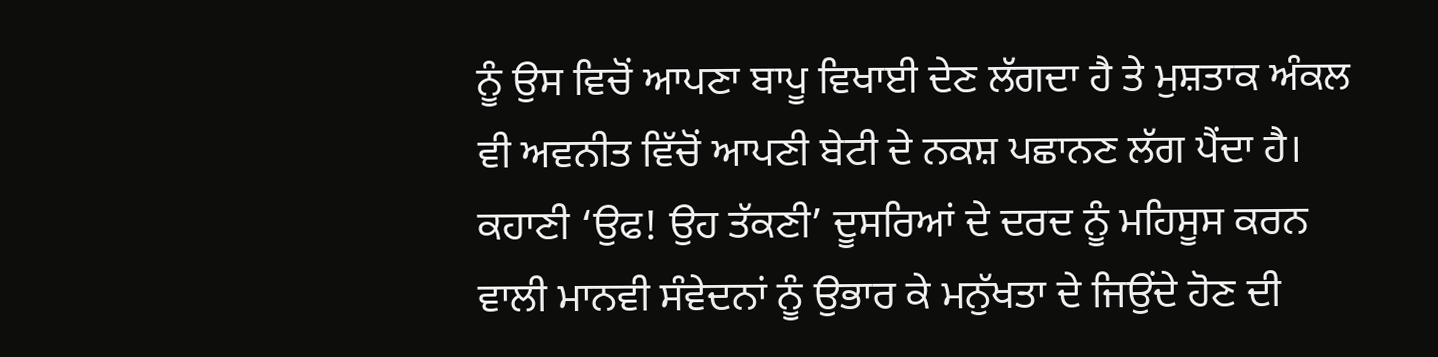ਨੂੰ ਉਸ ਵਿਚੋਂ ਆਪਣਾ ਬਾਪੂ ਵਿਖਾਈ ਦੇਣ ਲੱਗਦਾ ਹੈ ਤੇ ਮੁਸ਼ਤਾਕ ਅੰਕਲ ਵੀ ਅਵਨੀਤ ਵਿੱਚੋਂ ਆਪਣੀ ਬੇਟੀ ਦੇ ਨਕਸ਼ ਪਛਾਨਣ ਲੱਗ ਪੈਂਦਾ ਹੈ। ਕਹਾਣੀ ‘ਉਫ! ਉਹ ਤੱਕਣੀ’ ਦੂਸਰਿਆਂ ਦੇ ਦਰਦ ਨੂੰ ਮਹਿਸੂਸ ਕਰਨ ਵਾਲੀ ਮਾਨਵੀ ਸੰਵੇਦਨਾਂ ਨੂੰ ਉਭਾਰ ਕੇ ਮਨੁੱਖਤਾ ਦੇ ਜਿਉਂਦੇ ਹੋਣ ਦੀ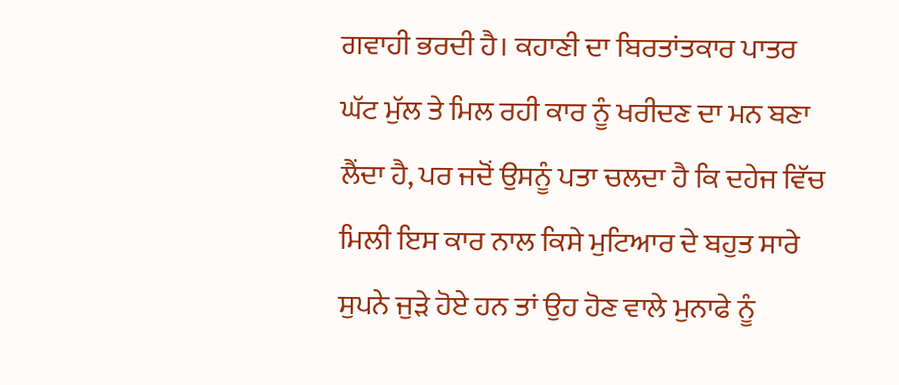ਗਵਾਹੀ ਭਰਦੀ ਹੈ। ਕਹਾਣੀ ਦਾ ਬਿਰਤਾਂਤਕਾਰ ਪਾਤਰ ਘੱਟ ਮੁੱਲ ਤੇ ਮਿਲ ਰਹੀ ਕਾਰ ਨੂੰ ਖਰੀਦਣ ਦਾ ਮਨ ਬਣਾ ਲੈਂਦਾ ਹੈ, ਪਰ ਜਦੋਂ ਉਸਨੂੰ ਪਤਾ ਚਲਦਾ ਹੈ ਕਿ ਦਹੇਜ ਵਿੱਚ ਮਿਲੀ ਇਸ ਕਾਰ ਨਾਲ ਕਿਸੇ ਮੁਟਿਆਰ ਦੇ ਬਹੁਤ ਸਾਰੇ ਸੁਪਨੇ ਜੁੜੇ ਹੋਏ ਹਨ ਤਾਂ ਉਹ ਹੋਣ ਵਾਲੇ ਮੁਨਾਫੇ ਨੂੰ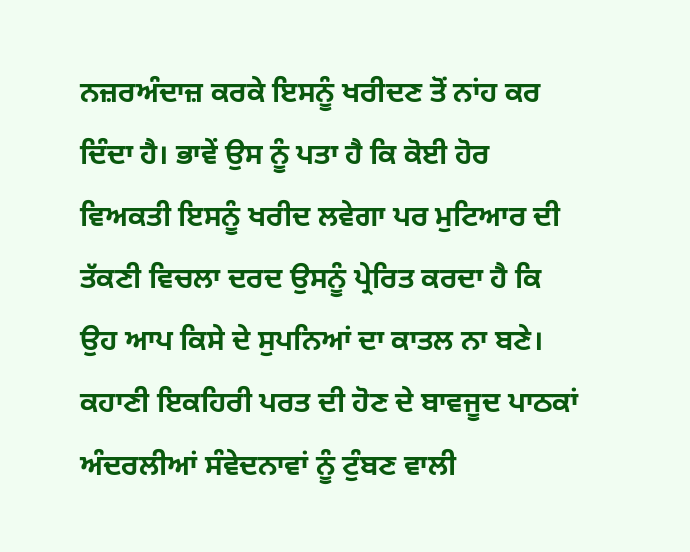ਨਜ਼ਰਅੰਦਾਜ਼ ਕਰਕੇ ਇਸਨੂੰ ਖਰੀਦਣ ਤੋਂ ਨਾਂਹ ਕਰ ਦਿੰਦਾ ਹੈ। ਭਾਵੇਂ ਉਸ ਨੂੰ ਪਤਾ ਹੈ ਕਿ ਕੋਈ ਹੋਰ ਵਿਅਕਤੀ ਇਸਨੂੰ ਖਰੀਦ ਲਵੇਗਾ ਪਰ ਮੁਟਿਆਰ ਦੀ ਤੱਕਣੀ ਵਿਚਲਾ ਦਰਦ ਉਸਨੂੰ ਪ੍ਰੇਰਿਤ ਕਰਦਾ ਹੈ ਕਿ ਉਹ ਆਪ ਕਿਸੇ ਦੇ ਸੁਪਨਿਆਂ ਦਾ ਕਾਤਲ ਨਾ ਬਣੇ। ਕਹਾਣੀ ਇਕਹਿਰੀ ਪਰਤ ਦੀ ਹੋਣ ਦੇ ਬਾਵਜੂਦ ਪਾਠਕਾਂ ਅੰਦਰਲੀਆਂ ਸੰਵੇਦਨਾਵਾਂ ਨੂੰ ਟੁੰਬਣ ਵਾਲੀ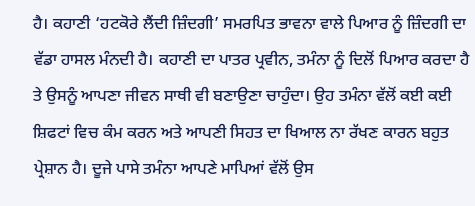ਹੈ। ਕਹਾਣੀ ‘ਹਟਕੋਰੇ ਲੈਂਦੀ ਜ਼ਿੰਦਗੀ’ ਸਮਰਪਿਤ ਭਾਵਨਾ ਵਾਲੇ ਪਿਆਰ ਨੂੰ ਜ਼ਿੰਦਗੀ ਦਾ ਵੱਡਾ ਹਾਸਲ ਮੰਨਦੀ ਹੈ। ਕਹਾਣੀ ਦਾ ਪਾਤਰ ਪ੍ਰਵੀਨ, ਤਮੰਨਾ ਨੂੰ ਦਿਲੋਂ ਪਿਆਰ ਕਰਦਾ ਹੈ ਤੇ ਉਸਨੂੰ ਆਪਣਾ ਜੀਵਨ ਸਾਥੀ ਵੀ ਬਣਾਉਣਾ ਚਾਹੁੰਦਾ। ਉਹ ਤਮੰਨਾ ਵੱਲੋਂ ਕਈ ਕਈ ਸ਼ਿਫਟਾਂ ਵਿਚ ਕੰਮ ਕਰਨ ਅਤੇ ਆਪਣੀ ਸਿਹਤ ਦਾ ਖਿਆਲ ਨਾ ਰੱਖਣ ਕਾਰਨ ਬਹੁਤ ਪ੍ਰੇਸ਼ਾਨ ਹੈ। ਦੂਜੇ ਪਾਸੇ ਤਮੰਨਾ ਆਪਣੇ ਮਾਪਿਆਂ ਵੱਲੋਂ ਉਸ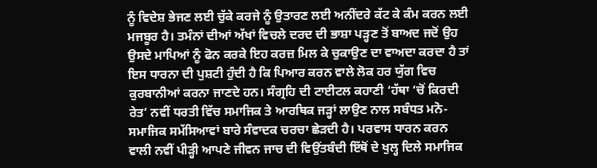ਨੂੰ ਵਿਦੇਸ਼ ਭੇਜਣ ਲਈ ਚੁੱਕੇ ਕਰਜੇ ਨੂੰ ਉਤਾਰਣ ਲਈ ਅਨੀਂਦਰੇ ਕੱਟ ਕੇ ਕੰਮ ਕਰਨ ਲਈ ਮਜਬੂਰ ਹੈ। ਤਮੰਨਾਂ ਦੀਆਂ ਅੱਖਾਂ ਵਿਚਲੇ ਦਰਦ ਦੀ ਭਾਸ਼ਾ ਪੜ੍ਹਣ ਤੋਂ ਬਾਅਦ ਜਦੋਂ ਉਹ ਉਸਦੇ ਮਾਪਿਆਂ ਨੂੰ ਫੋਨ ਕਰਕੇ ਇਹ ਕਰਜ਼ ਮਿਲ ਕੇ ਚੁਕਾਉਣ ਦਾ ਵਾਅਦਾ ਕਰਦਾ ਹੈ ਤਾਂ ਇਸ ਧਾਰਨਾ ਦੀ ਪੁਸ਼ਟੀ ਹੁੰਦੀ ਹੈ ਕਿ ਪਿਆਰ ਕਰਨ ਵਾਲੇ ਲੋਕ ਹਰ ਯੁੱਗ ਵਿਚ ਕੁਰਬਾਨੀਆਂ ਕਰਨਾ ਜਾਣਦੇ ਹਨ। ਸੰਗ੍ਰਹਿ ਦੀ ਟਾਈਟਲ ਕਹਾਣੀ ‘ਹੱਥਾ ‘ਚੋਂ ਕਿਰਦੀ ਰੇਤ’ ਨਵੀਂ ਧਰਤੀ ਵਿੱਚ ਸਮਾਜਿਕ ਤੇ ਆਰਥਿਕ ਜੜ੍ਹਾਂ ਲਾਉਣ ਨਾਲ ਸਬੰਧਤ ਮਨੋ-ਸਮਾਜਿਕ ਸਮੱਸਿਆਵਾਂ ਬਾਰੇ ਸੰਵਾਦਕ ਚਰਚਾ ਛੇੜਦੀ ਹੈ। ਪਰਵਾਸ ਧਾਰਨ ਕਰਨ ਵਾਲੀ ਨਵੀਂ ਪੀੜ੍ਹੀ ਆਪਣੇ ਜੀਵਨ ਜਾਚ ਦੀ ਵਿਉਂਤਬੰਦੀ ਇੱਥੋਂ ਦੇ ਖੁਲ੍ਹ ਦਿਲੇ ਸਮਾਜਿਕ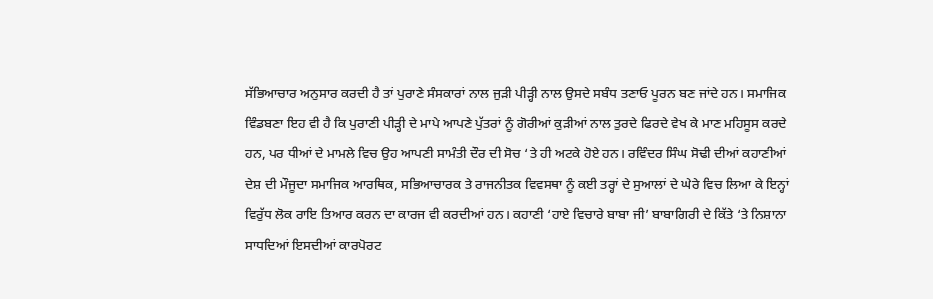ਸੱਭਿਆਚਾਰ ਅਨੁਸਾਰ ਕਰਦੀ ਹੈ ਤਾਂ ਪੁਰਾਣੇ ਸੰਸਕਾਰਾਂ ਨਾਲ ਜੁੜੀ ਪੀੜ੍ਹੀ ਨਾਲ ਉਸਦੇ ਸਬੰਧ ਤਣਾਓ ਪੂਰਨ ਬਣ ਜਾਂਦੇ ਹਨ। ਸਮਾਜਿਕ ਵਿੰਡਬਣਾ ਇਹ ਵੀ ਹੈ ਕਿ ਪੁਰਾਣੀ ਪੀੜ੍ਹੀ ਦੇ ਮਾਪੇ ਆਪਣੇ ਪੁੱਤਰਾਂ ਨੂੰ ਗੋਰੀਆਂ ਕੁੜੀਆਂ ਨਾਲ ਤੁਰਦੇ ਫਿਰਦੇ ਵੇਖ ਕੇ ਮਾਣ ਮਹਿਸੂਸ ਕਰਦੇ ਹਨ, ਪਰ ਧੀਆਂ ਦੇ ਮਾਮਲੇ ਵਿਚ ਉਹ ਆਪਣੀ ਸਾਮੰਤੀ ਦੌਰ ਦੀ ਸੋਚ ‘ਤੇ ਹੀ ਅਟਕੇ ਹੋਏ ਹਨ। ਰਵਿੰਦਰ ਸਿੰਘ ਸੋਢੀ ਦੀਆਂ ਕਹਾਣੀਆਂ ਦੇਸ਼ ਦੀ ਮੌਜੂਦਾ ਸਮਾਜਿਕ ਆਰਥਿਕ, ਸਭਿਆਚਾਰਕ ਤੇ ਰਾਜਨੀਤਕ ਵਿਵਸਥਾ ਨੂੰ ਕਈ ਤਰ੍ਹਾਂ ਦੇ ਸੁਆਲਾਂ ਦੇ ਘੇਰੇ ਵਿਚ ਲਿਆ ਕੇ ਇਨ੍ਹਾਂ ਵਿਰੁੱਧ ਲੋਕ ਰਾਇ ਤਿਆਰ ਕਰਨ ਦਾ ਕਾਰਜ ਵੀ ਕਰਦੀਆਂ ਹਨ। ਕਹਾਣੀ ‘ਹਾਏ ਵਿਚਾਰੇ ਬਾਬਾ ਜੀ’ ਬਾਬਾਗਿਰੀ ਦੇ ਕਿੱਤੇ ‘ਤੇ ਨਿਸ਼ਾਨਾ ਸਾਧਦਿਆਂ ਇਸਦੀਆਂ ਕਾਰਪੋਰਟ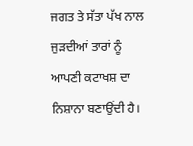ਜਗਤ ਤੇ ਸੱਤਾ ਪੱਖ ਨਾਲ ਜੁੜਦੀਆਂ ਤਾਰਾਂ ਨੂੰ ਆਪਣੀ ਕਟਾਖਸ਼ ਦਾ ਨਿਸ਼ਾਨਾ ਬਣਾਉਂਦੀ ਹੈ।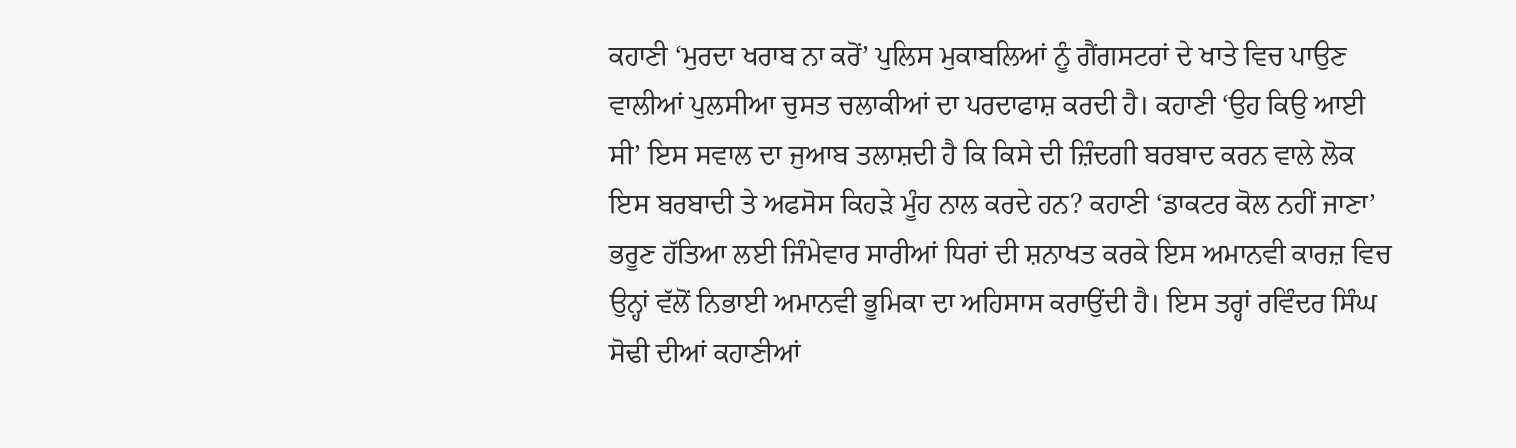ਕਹਾਣੀ ‘ਮੁਰਦਾ ਖਰਾਬ ਨਾ ਕਰੋਂ’ ਪੁਲਿਸ ਮੁਕਾਬਲਿਆਂ ਨੂੰ ਗੈਂਗਸਟਰਾਂ ਦੇ ਖਾਤੇ ਵਿਚ ਪਾਉਣ ਵਾਲੀਆਂ ਪੁਲਸੀਆ ਚੁਸਤ ਚਲਾਕੀਆਂ ਦਾ ਪਰਦਾਫਾਸ਼ ਕਰਦੀ ਹੈ। ਕਹਾਣੀ ‘ਉਹ ਕਿਉ ਆਈ ਸੀ’ ਇਸ ਸਵਾਲ ਦਾ ਜੁਆਬ ਤਲਾਸ਼ਦੀ ਹੈ ਕਿ ਕਿਸੇ ਦੀ ਜ਼ਿੰਦਗੀ ਬਰਬਾਦ ਕਰਨ ਵਾਲੇ ਲੋਕ ਇਸ ਬਰਬਾਦੀ ਤੇ ਅਫਸੋਸ ਕਿਹੜੇ ਮੂੰਹ ਨਾਲ ਕਰਦੇ ਹਨ? ਕਹਾਣੀ ‘ਡਾਕਟਰ ਕੋਲ ਨਹੀਂ ਜਾਣਾ’ ਭਰੂਣ ਹੱਤਿਆ ਲਈ ਜਿੰਮੇਵਾਰ ਸਾਰੀਆਂ ਧਿਰਾਂ ਦੀ ਸ਼ਨਾਖਤ ਕਰਕੇ ਇਸ ਅਮਾਨਵੀ ਕਾਰਜ਼ ਵਿਚ ਉਨ੍ਹਾਂ ਵੱਲੋਂ ਨਿਭਾਈ ਅਮਾਨਵੀ ਭੂਮਿਕਾ ਦਾ ਅਹਿਸਾਸ ਕਰਾਉਂਦੀ ਹੈ। ਇਸ ਤਰ੍ਹਾਂ ਰਵਿੰਦਰ ਸਿੰਘ ਸੋਢੀ ਦੀਆਂ ਕਹਾਣੀਆਂ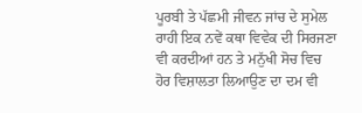ਪੂਰਬੀ ਤੇ ਪੱਛਮੀ ਜੀਵਨ ਜਾਂਚ ਦੇ ਸੁਮੇਲ ਰਾਹੀ ਇਕ ਨਵੇਂ ਕਥਾ ਵਿਵੇਕ ਦੀ ਸਿਰਜਣਾ ਵੀ ਕਰਦੀਆਂ ਹਨ ਤੇ ਮਨੁੱਖੀ ਸੋਚ ਵਿਚ ਹੋਰ ਵਿਸ਼ਾਲਤਾ ਲਿਆਉਣ ਦਾ ਦਮ ਵੀ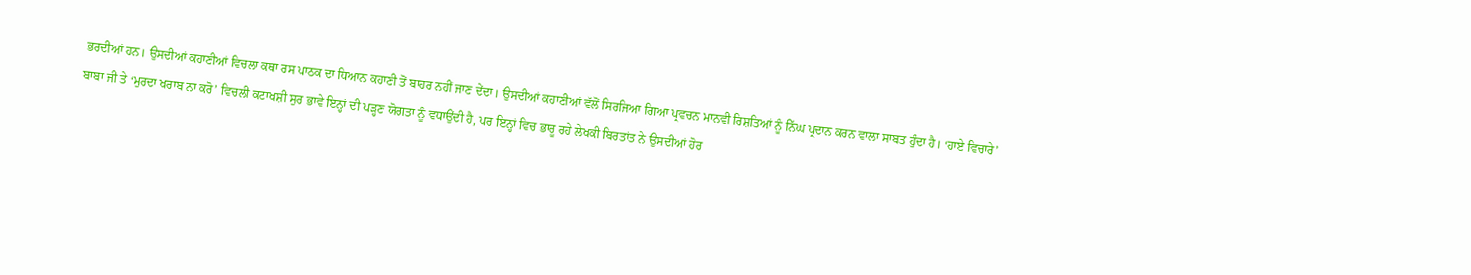ਭਰਦੀਆਂ ਹਨ। ਉਸਦੀਆਂ ਕਹਾਣੀਆਂ ਵਿਚਲਾ ਕਥਾ ਰਸ ਪਾਠਕ ਦਾ ਧਿਆਨ ਕਹਾਣੀ ਤੋਂ ਬਾਹਰ ਨਹੀਂ ਜਾਣ ਦੇਂਦਾ। ਉਸਦੀਆਂ ਕਹਾਣੀਆਂ ਵੱਲੋਂ ਸਿਰਜਿਆ ਗਿਆ ਪ੍ਰਵਚਨ ਮਾਨਵੀ ਰਿਸ਼ਤਿਆਂ ਨੂੰ ਨਿੱਘ ਪ੍ਰਦਾਨ ਕਰਨ ਵਾਲਾ ਸਾਬਤ ਹੁੰਦਾ ਹੈ। ‘ਹਾਏ ਵਿਚਾਰੇ’ ਬਾਬਾ ਜੀ ਤੇ ‘ਮੁਰਦਾ ਖਰਾਬ ਨਾ ਕਰੋ’ ਵਿਚਲੀ ਕਟਾਖਸ਼ੀ ਸੁਰ ਭਾਵੇ ਇਨ੍ਹਾਂ ਦੀ ਪੜ੍ਹਣ ਯੋਗਤਾ ਨੂੰ ਵਧਾਉਂਦੀ ਹੈ, ਪਰ ਇਨ੍ਹਾਂ ਵਿਚ ਭਾਰੂ ਰਹੇ ਲੇਖਕੀ ਬਿਰਤਾਂਤ ਨੇ ਉਸਦੀਆਂ ਹੋਰ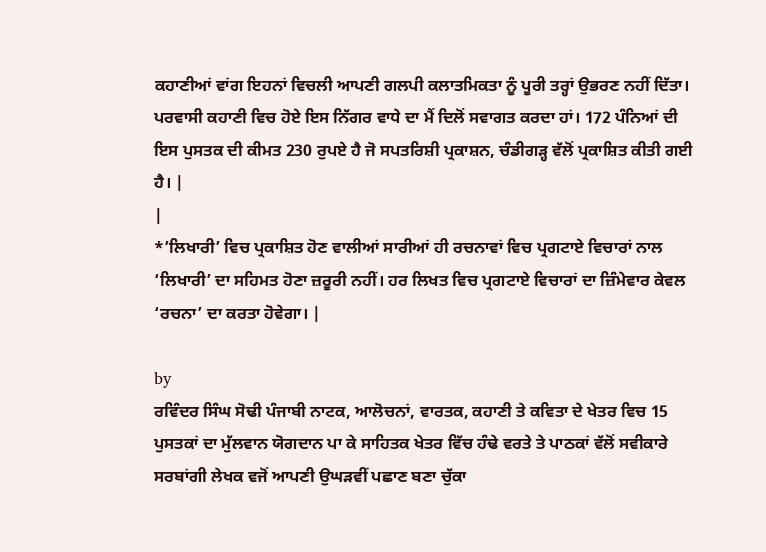ਕਹਾਣੀਆਂ ਵਾਂਗ ਇਹਨਾਂ ਵਿਚਲੀ ਆਪਣੀ ਗਲਪੀ ਕਲਾਤਮਿਕਤਾ ਨੂੰ ਪੂਰੀ ਤਰ੍ਹਾਂ ਉਭਰਣ ਨਹੀਂ ਦਿੱਤਾ। ਪਰਵਾਸੀ ਕਹਾਣੀ ਵਿਚ ਹੋਏ ਇਸ ਨਿੱਗਰ ਵਾਧੇ ਦਾ ਮੈਂ ਦਿਲੋਂ ਸਵਾਗਤ ਕਰਦਾ ਹਾਂ। 172 ਪੰਨਿਆਂ ਦੀ ਇਸ ਪੁਸਤਕ ਦੀ ਕੀਮਤ 230 ਰੁਪਏ ਹੈ ਜੋ ਸਪਤਰਿਸ਼ੀ ਪ੍ਰਕਾਸ਼ਨ, ਚੰਡੀਗੜ੍ਹ ਵੱਲੋਂ ਪ੍ਰਕਾਸ਼ਿਤ ਕੀਤੀ ਗਈ ਹੈ। |
|
*’ਲਿਖਾਰੀ’ ਵਿਚ ਪ੍ਰਕਾਸ਼ਿਤ ਹੋਣ ਵਾਲੀਆਂ ਸਾਰੀਆਂ ਹੀ ਰਚਨਾਵਾਂ ਵਿਚ ਪ੍ਰਗਟਾਏ ਵਿਚਾਰਾਂ ਨਾਲ ‘ਲਿਖਾਰੀ’ ਦਾ ਸਹਿਮਤ ਹੋਣਾ ਜ਼ਰੂਰੀ ਨਹੀਂ। ਹਰ ਲਿਖਤ ਵਿਚ ਪ੍ਰਗਟਾਏ ਵਿਚਾਰਾਂ ਦਾ ਜ਼ਿੰਮੇਵਾਰ ਕੇਵਲ ‘ਰਚਨਾ’ ਦਾ ਕਰਤਾ ਹੋਵੇਗਾ। |

by
ਰਵਿੰਦਰ ਸਿੰਘ ਸੋਢੀ ਪੰਜਾਬੀ ਨਾਟਕ, ਆਲੋਚਨਾਂ, ਵਾਰਤਕ, ਕਹਾਣੀ ਤੇ ਕਵਿਤਾ ਦੇ ਖੇਤਰ ਵਿਚ 15 ਪੁਸਤਕਾਂ ਦਾ ਮੁੱਲਵਾਨ ਯੋਗਦਾਨ ਪਾ ਕੇ ਸਾਹਿਤਕ ਖੇਤਰ ਵਿੱਚ ਹੰਢੇ ਵਰਤੇ ਤੇ ਪਾਠਕਾਂ ਵੱਲੋਂ ਸਵੀਕਾਰੇ ਸਰਬਾਂਗੀ ਲੇਖਕ ਵਜੋਂ ਆਪਣੀ ਉਘੜਵੀਂ ਪਛਾਣ ਬਣਾ ਚੁੱਕਾ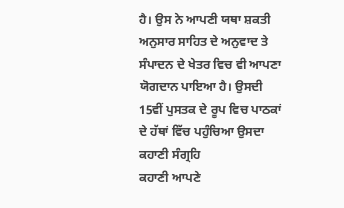ਹੈ। ਉਸ ਨੇ ਆਪਣੀ ਯਥਾ ਸ਼ਕਤੀ ਅਨੁਸਾਰ ਸਾਹਿਤ ਦੇ ਅਨੁਵਾਦ ਤੇ ਸੰਪਾਦਨ ਦੇ ਖੇਤਰ ਵਿਚ ਵੀ ਆਪਣਾ ਯੋਗਦਾਨ ਪਾਇਆ ਹੈ। ਉਸਦੀ 15ਵੀਂ ਪੁਸਤਕ ਦੇ ਰੂਪ ਵਿਚ ਪਾਠਕਾਂ ਦੇ ਹੱਥਾਂ ਵਿੱਚ ਪਹੁੰਚਿਆ ਉਸਦਾ ਕਹਾਣੀ ਸੰਗ੍ਰਹਿ
ਕਹਾਣੀ ਆਪਣੇ